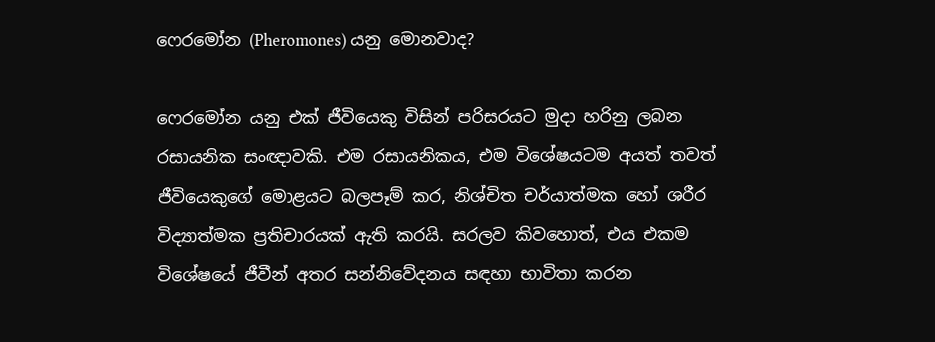ෆෙරමෝන (Pheromones) යනු මොනවාද?

ෆෙරමෝන යනු එක් ජීවියෙකු විසින් පරිසරයට මුදා හරිනු ලබන රසායනික සංඥාවකි. එම රසායනිකය, එම විශේෂයටම අයත් තවත් ජීවියෙකුගේ මොළයට බලපෑම් කර, නිශ්චිත චර්යාත්මක හෝ ශරීර විද්‍යාත්මක ප්‍රතිචාරයක් ඇති කරයි. සරලව කිවහොත්, එය එකම විශේෂයේ ජීවීන් අතර සන්නිවේදනය සඳහා භාවිතා කරන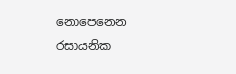නොපෙනෙන රසායනික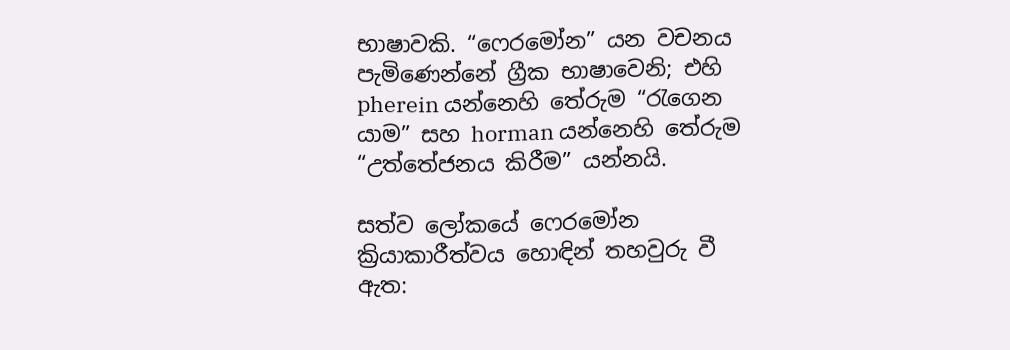භාෂාවකි. “ෆෙරමෝන” යන වචනය පැමිණෙන්නේ ග්‍රීක භාෂාවෙනි; එහි pherein යන්නෙහි තේරුම “රැගෙන යාම” සහ horman යන්නෙහි තේරුම “උත්තේජනය කිරීම” යන්නයි.

සත්ව ලෝකයේ ෆෙරමෝන ක්‍රියාකාරීත්වය හොඳින් තහවුරු වී ඇත: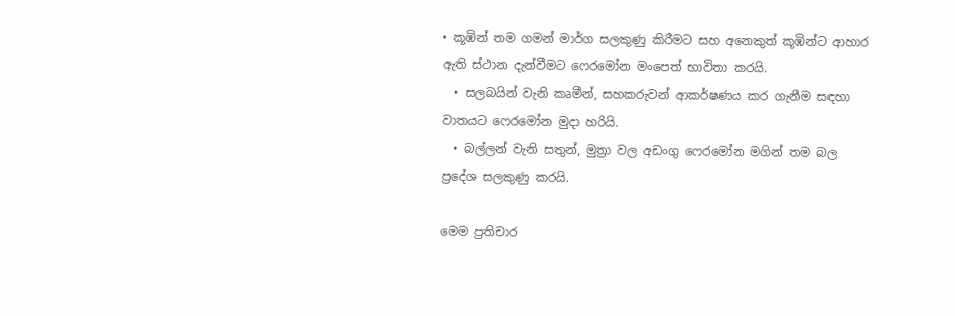• කූඹින් තම ගමන් මාර්ග සලකුණු කිරීමට සහ අනෙකුත් කූඹින්ට ආහාර ඇති ස්ථාන දැන්වීමට ෆෙරමෝන මංපෙත් භාවිතා කරයි.
  • සලබයින් වැනි කෘමීන්, සහකරුවන් ආකර්ෂණය කර ගැනීම සඳහා වාතයට ෆෙරමෝන මුදා හරියි.
  • බල්ලන් වැනි සතුන්, මුත්‍රා වල අඩංගු ෆෙරමෝන මගින් තම බල ප්‍රදේශ සලකුණු කරයි.

මෙම ප්‍රතිචාර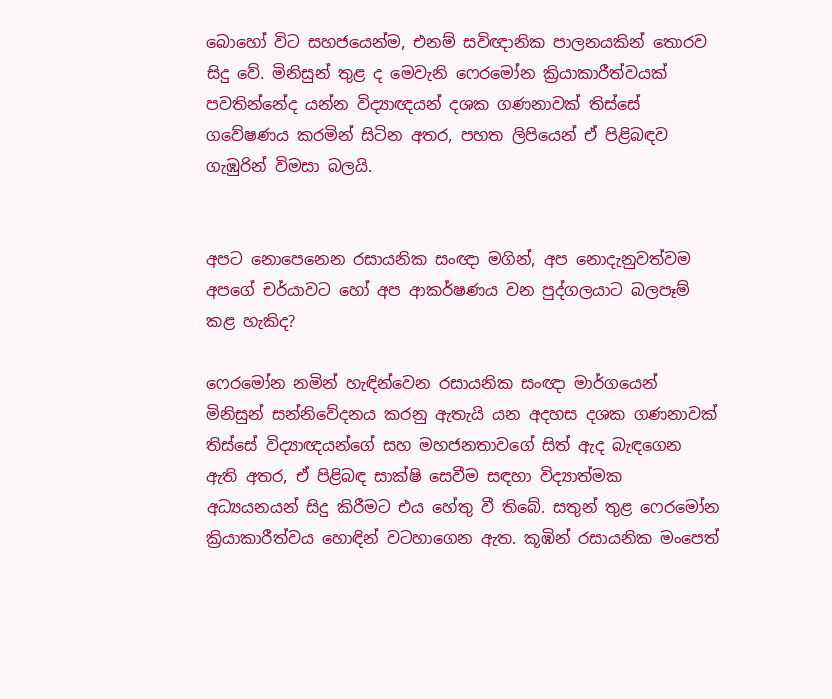බොහෝ විට සහජයෙන්ම, එනම් සවිඥානික පාලනයකින් තොරව සිදු වේ. මිනිසුන් තුළ ද මෙවැනි ෆෙරමෝන ක්‍රියාකාරීත්වයක් පවතින්නේද යන්න විද්‍යාඥයන් දශක ගණනාවක් තිස්සේ ගවේෂණය කරමින් සිටින අතර, පහත ලිපියෙන් ඒ පිළිබඳව ගැඹුරින් විමසා බලයි.


අපට නොපෙනෙන රසායනික සංඥා මගින්, අප නොදැනුවත්වම අපගේ චර්යාවට හෝ අප ආකර්ෂණය වන පුද්ගලයාට බලපෑම් කළ හැකිද?

ෆෙරමෝන නමින් හැඳින්වෙන රසායනික සංඥා මාර්ගයෙන් මිනිසුන් සන්නිවේදනය කරනු ඇතැයි යන අදහස දශක ගණනාවක් තිස්සේ විද්‍යාඥයන්ගේ සහ මහජනතාවගේ සිත් ඇද බැඳගෙන ඇති අතර, ඒ පිළිබඳ සාක්ෂි සෙවීම සඳහා විද්‍යාත්මක අධ්‍යයනයන් සිදු කිරීමට එය හේතු වී තිබේ. සතුන් තුළ ෆෙරමෝන ක්‍රියාකාරීත්වය හොඳින් වටහාගෙන ඇත. කූඹින් රසායනික මංපෙත්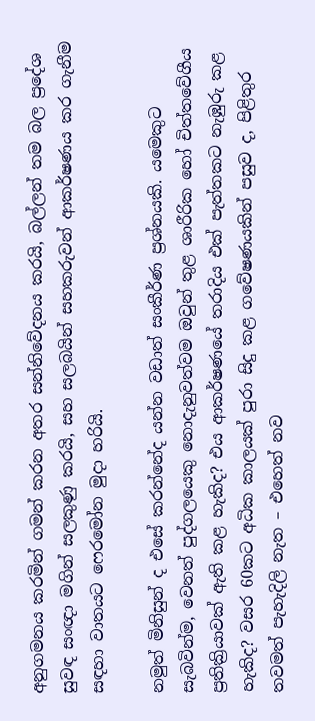අනුගමනය කරමින් ගමන් කරන අතර සන්නිවේදනය කරයි, බල්ලන් තම බල ප්‍රදේශ සුවඳ සංඥා මගින් සලකුණු කරයි, සහ සලබයින් සහකරුවන් ආකර්ෂණය කර ගැනීම සඳහා වාතයට ෆෙරමෝන මුදා හරියි.

නමුත් මිනිසුන් ද එසේ කරන්නේද යන්න වඩාත් සංකීර්ණ ප්‍රශ්නයකි. යමෙකුට සැබවින්ම, වෙනත් පුද්ගලයෙකු නොදැනුවත්වම ඔවුන් තුළ ශාරීරික හෝ චිත්තවේගීය ප්‍රතික්‍රියාවක් ඇති කළ හැකිද? එය ආකර්ෂණයේ තරාදිය එක් පැත්තකට නැඹුරු කළ හැකිද? වසර 60කට අධික කාලයක් පුරා සිදු කළ ගවේෂණයකින් පසුව ද, පිළිතුර තවමත් පැහැදිලි නැත – එහෙත් නව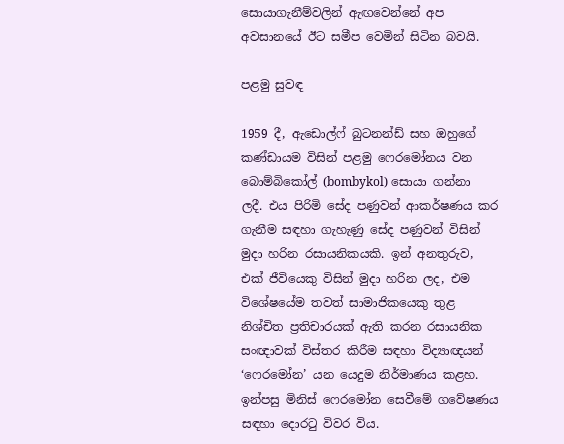සොයාගැනීම්වලින් ඇඟවෙන්නේ අප අවසානයේ ඊට සමීප වෙමින් සිටින බවයි.

පළමු සුවඳ

1959 දී, ඇඩොල්ෆ් බුටනන්ඩ් සහ ඔහුගේ කණ්ඩායම විසින් පළමු ෆෙරමෝනය වන බොම්බිකෝල් (bombykol) සොයා ගන්නා ලදී. එය පිරිමි සේද පණුවන් ආකර්ෂණය කර ගැනීම සඳහා ගැහැණු සේද පණුවන් විසින් මුදා හරින රසායනිකයකි. ඉන් අනතුරුව, එක් ජීවියෙකු විසින් මුදා හරින ලද, එම විශේෂයේම තවත් සාමාජිකයෙකු තුළ නිශ්චිත ප්‍රතිචාරයක් ඇති කරන රසායනික සංඥාවක් විස්තර කිරීම සඳහා විද්‍යාඥයන් ‘ෆෙරමෝන’ යන යෙදුම නිර්මාණය කළහ. ඉන්පසු මිනිස් ෆෙරමෝන සෙවීමේ ගවේෂණය සඳහා දොරටු විවර විය.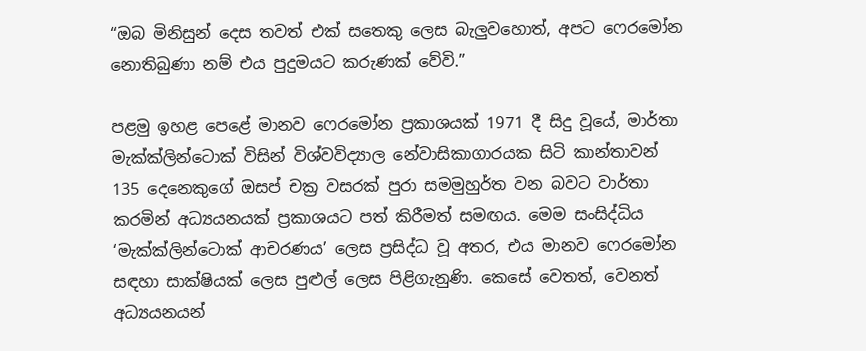“ඔබ මිනිසුන් දෙස තවත් එක් සතෙකු ලෙස බැලුවහොත්, අපට ෆෙරමෝන නොතිබුණා නම් එය පුදුමයට කරුණක් වේවි.”

පළමු ඉහළ පෙළේ මානව ෆෙරමෝන ප්‍රකාශයක් 1971 දී සිදු වූයේ, මාර්තා මැක්ක්ලින්ටොක් විසින් විශ්වවිද්‍යාල නේවාසිකාගාරයක සිටි කාන්තාවන් 135 දෙනෙකුගේ ඔසප් චක්‍ර වසරක් පුරා සමමුහුර්ත වන බවට වාර්තා කරමින් අධ්‍යයනයක් ප්‍රකාශයට පත් කිරීමත් සමඟය. මෙම සංසිද්ධිය ‘මැක්ක්ලින්ටොක් ආචරණය’ ලෙස ප්‍රසිද්ධ වූ අතර, එය මානව ෆෙරමෝන සඳහා සාක්ෂියක් ලෙස පුළුල් ලෙස පිළිගැනුණි. කෙසේ වෙතත්, වෙනත් අධ්‍යයනයන්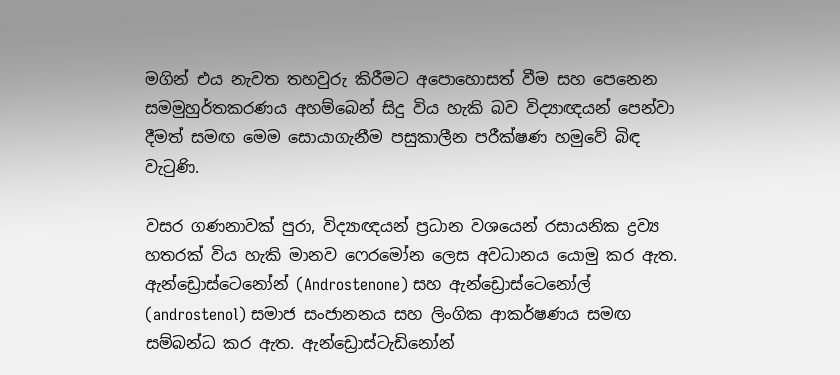මගින් එය නැවත තහවුරු කිරීමට අපොහොසත් වීම සහ පෙනෙන සමමුහුර්තකරණය අහම්බෙන් සිදු විය හැකි බව විද්‍යාඥයන් පෙන්වා දීමත් සමඟ මෙම සොයාගැනීම පසුකාලීන පරීක්ෂණ හමුවේ බිඳ වැටුණි.

වසර ගණනාවක් පුරා, විද්‍යාඥයන් ප්‍රධාන වශයෙන් රසායනික ද්‍රව්‍ය හතරක් විය හැකි මානව ෆෙරමෝන ලෙස අවධානය යොමු කර ඇත. ඇන්ඩ්‍රොස්ටෙනෝන් (Androstenone) සහ ඇන්ඩ්‍රොස්ටෙනෝල් (androstenol) සමාජ සංජානනය සහ ලිංගික ආකර්ෂණය සමඟ සම්බන්ධ කර ඇත. ඇන්ඩ්‍රොස්ටැඩිනෝන්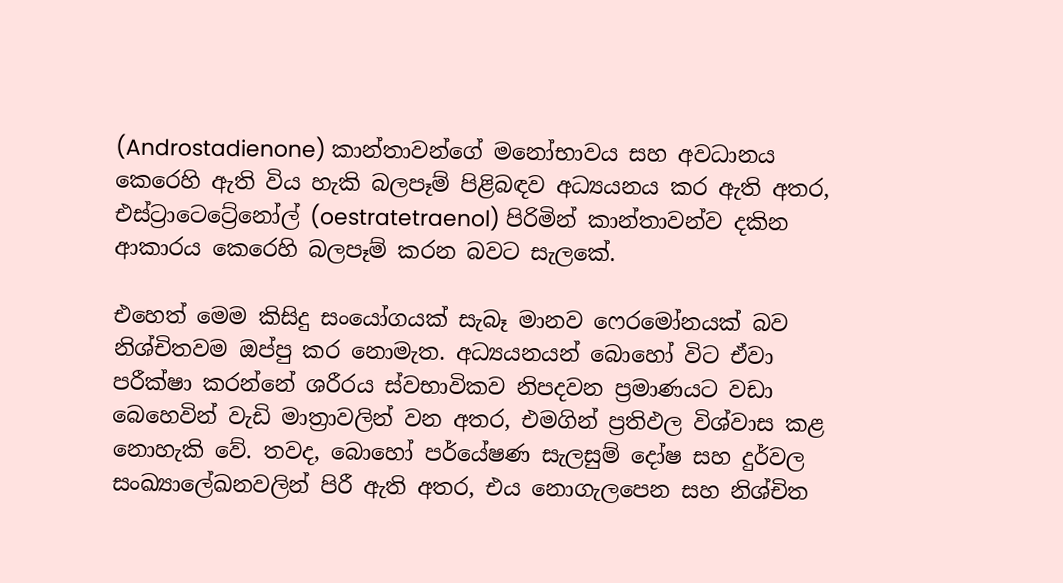(Androstadienone) කාන්තාවන්ගේ මනෝභාවය සහ අවධානය කෙරෙහි ඇති විය හැකි බලපෑම් පිළිබඳව අධ්‍යයනය කර ඇති අතර, එස්ට්‍රාටෙට්‍රේනෝල් (oestratetraenol) පිරිමින් කාන්තාවන්ව දකින ආකාරය කෙරෙහි බලපෑම් කරන බවට සැලකේ.

එහෙත් මෙම කිසිදු සංයෝගයක් සැබෑ මානව ෆෙරමෝනයක් බව නිශ්චිතවම ඔප්පු කර නොමැත. අධ්‍යයනයන් බොහෝ විට ඒවා පරීක්ෂා කරන්නේ ශරීරය ස්වභාවිකව නිපදවන ප්‍රමාණයට වඩා බෙහෙවින් වැඩි මාත්‍රාවලින් වන අතර, එමගින් ප්‍රතිඵල විශ්වාස කළ නොහැකි වේ. තවද, බොහෝ පර්යේෂණ සැලසුම් දෝෂ සහ දුර්වල සංඛ්‍යාලේඛනවලින් පිරී ඇති අතර, එය නොගැලපෙන සහ නිශ්චිත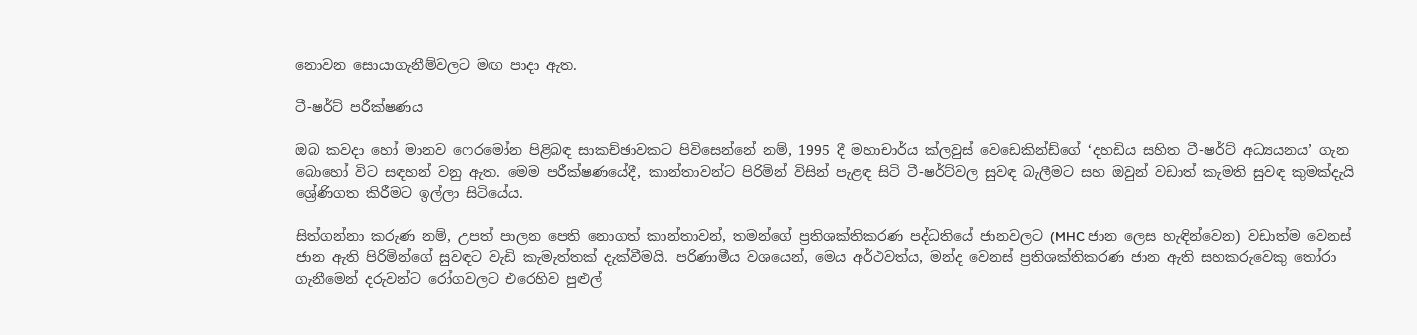නොවන සොයාගැනීම්වලට මඟ පාදා ඇත.

ටී-ෂර්ට් පරීක්ෂණය

ඔබ කවදා හෝ මානව ෆෙරමෝන පිළිබඳ සාකච්ඡාවකට පිවිසෙන්නේ නම්, 1995 දී මහාචාර්ය ක්ලවුස් වෙඩෙකින්ඩ්ගේ ‘දහඩිය සහිත ටී-ෂර්ට් අධ්‍යයනය’ ගැන බොහෝ විට සඳහන් වනු ඇත. මෙම පරීක්ෂණයේදී, කාන්තාවන්ට පිරිමින් විසින් පැළඳ සිටි ටී-ෂර්ට්වල සුවඳ බැලීමට සහ ඔවුන් වඩාත් කැමති සුවඳ කුමක්දැයි ශ්‍රේණිගත කිරීමට ඉල්ලා සිටියේය.

සිත්ගන්නා කරුණ නම්, උපත් පාලන පෙති නොගත් කාන්තාවන්, තමන්ගේ ප්‍රතිශක්තිකරණ පද්ධතියේ ජානවලට (MHC ජාන ලෙස හැඳින්වෙන) වඩාත්ම වෙනස් ජාන ඇති පිරිමින්ගේ සුවඳට වැඩි කැමැත්තක් දැක්වීමයි. පරිණාමීය වශයෙන්, මෙය අර්ථවත්ය, මන්ද වෙනස් ප්‍රතිශක්තිකරණ ජාන ඇති සහකරුවෙකු තෝරා ගැනීමෙන් දරුවන්ට රෝගවලට එරෙහිව පුළුල්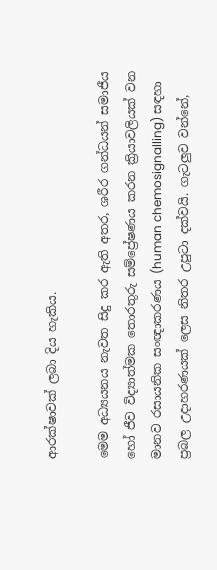ආරක්ෂාවක් ලබා දිය හැකිය.

මෙම අධ්‍යයනය නැවත සිදු කර ඇති අතර, ශරීර ගන්ධයන් සමාජීය හෝ ජීව විද්‍යාත්මක තොරතුරු සම්ප්‍රේෂණය කරන ක්‍රියාවලියක් වන මානව රසායනික සංඥාකරණය (human chemosignalling) සඳහා ප්‍රබල උදාහරණයක් ලෙස නිතර උපුටා දක්වයි. ගැටලුව වන්නේ,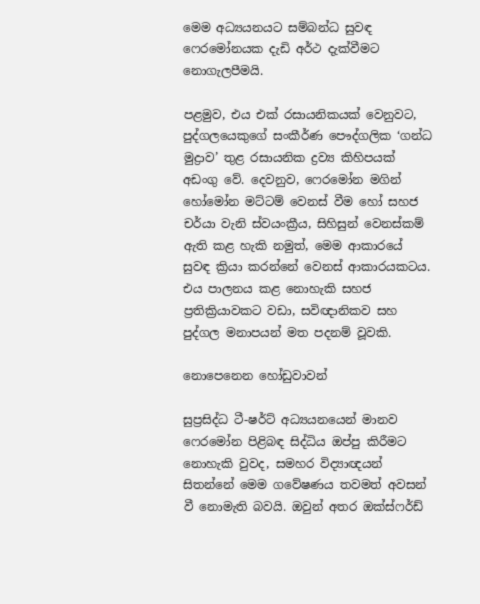මෙම අධ්‍යයනයට සම්බන්ධ සුවඳ ෆෙරමෝනයක දැඩි අර්ථ දැක්වීමට නොගැලපීමයි.

පළමුව, එය එක් රසායනිකයක් වෙනුවට, පුද්ගලයෙකුගේ සංකීර්ණ පෞද්ගලික ‘ගන්ධ මුද්‍රාව’ තුළ රසායනික ද්‍රව්‍ය කිහිපයක් අඩංගු වේ. දෙවනුව, ෆෙරමෝන මගින් හෝමෝන මට්ටම් වෙනස් වීම හෝ සහජ චර්යා වැනි ස්වයංක්‍රීය, සිහිසුන් වෙනස්කම් ඇති කළ හැකි නමුත්, මෙම ආකාරයේ සුවඳ ක්‍රියා කරන්නේ වෙනස් ආකාරයකටය. එය පාලනය කළ නොහැකි සහජ ප්‍රතික්‍රියාවකට වඩා, සවිඥානිකව සහ පුද්ගල මනාපයන් මත පදනම් වූවකි.

නොපෙනෙන හෝඩුවාවන්

සුප්‍රසිද්ධ ටී-ෂර්ට් අධ්‍යයනයෙන් මානව ෆෙරමෝන පිළිබඳ සිද්ධිය ඔප්පු කිරීමට නොහැකි වුවද, සමහර විද්‍යාඥයන් සිතන්නේ මෙම ගවේෂණය තවමත් අවසන් වී නොමැති බවයි. ඔවුන් අතර ඔක්ස්ෆර්ඩ්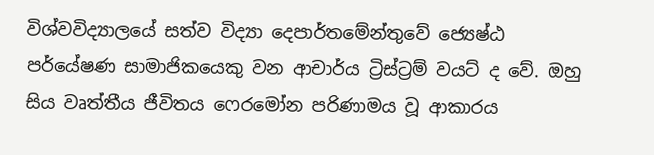විශ්වවිද්‍යාලයේ සත්ව විද්‍යා දෙපාර්තමේන්තුවේ ජ්‍යෙෂ්ඨ පර්යේෂණ සාමාජිකයෙකු වන ආචාර්ය ට්‍රිස්ට්‍රම් වයට් ද වේ. ඔහු සිය වෘත්තීය ජීවිතය ෆෙරමෝන පරිණාමය වූ ආකාරය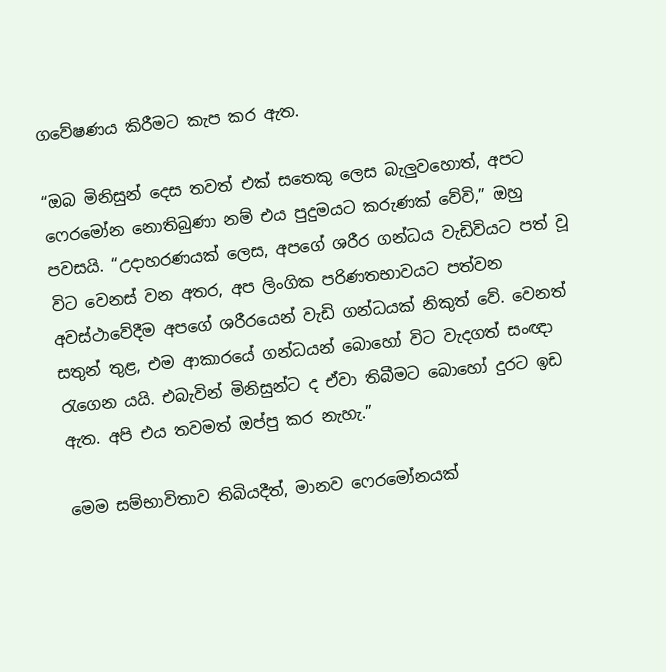ගවේෂණය කිරීමට කැප කර ඇත.

“ඔබ මිනිසුන් දෙස තවත් එක් සතෙකු ලෙස බැලුවහොත්, අපට ෆෙරමෝන නොතිබුණා නම් එය පුදුමයට කරුණක් වේවි,” ඔහු පවසයි. “උදාහරණයක් ලෙස, අපගේ ශරීර ගන්ධය වැඩිවියට පත් වූ විට වෙනස් වන අතර, අප ලිංගික පරිණතභාවයට පත්වන අවස්ථාවේදීම අපගේ ශරීරයෙන් වැඩි ගන්ධයක් නිකුත් වේ. වෙනත් සතුන් තුළ, එම ආකාරයේ ගන්ධයන් බොහෝ විට වැදගත් සංඥා රැගෙන යයි. එබැවින් මිනිසුන්ට ද ඒවා තිබීමට බොහෝ දුරට ඉඩ ඇත. අපි එය තවමත් ඔප්පු කර නැහැ.”

මෙම සම්භාවිතාව තිබියදීත්, මානව ෆෙරමෝනයක්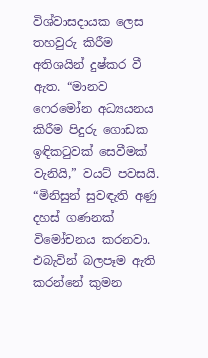විශ්වාසදායක ලෙස තහවුරු කිරීම අතිශයින් දුෂ්කර වී ඇත. “මානව ෆෙරමෝන අධ්‍යයනය කිරීම පිදුරු ගොඩක ඉඳිකටුවක් සෙවීමක් වැනියි,” වයට් පවසයි. “මිනිසුන් සුවඳැති අණු දහස් ගණනක් විමෝචනය කරනවා. එබැවින් බලපෑම ඇති කරන්නේ කුමන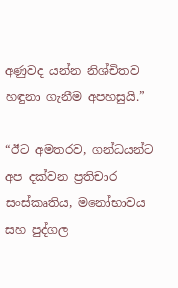අණුවද යන්න නිශ්චිතව හඳුනා ගැනීම අපහසුයි.”

“ඊට අමතරව, ගන්ධයන්ට අප දක්වන ප්‍රතිචාර සංස්කෘතිය, මනෝභාවය සහ පුද්ගල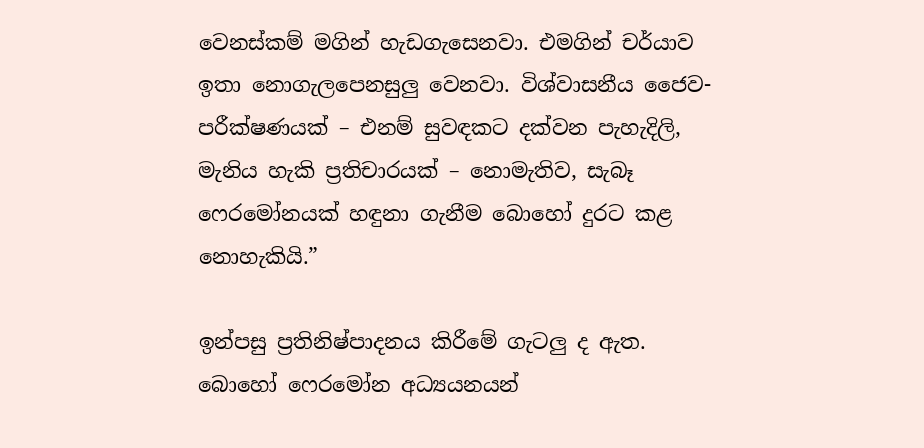වෙනස්කම් මගින් හැඩගැසෙනවා. එමගින් චර්යාව ඉතා නොගැලපෙනසුලු වෙනවා. විශ්වාසනීය ජෛව-පරීක්ෂණයක් – එනම් සුවඳකට දක්වන පැහැදිලි, මැනිය හැකි ප්‍රතිචාරයක් – නොමැතිව, සැබෑ ෆෙරමෝනයක් හඳුනා ගැනීම බොහෝ දුරට කළ නොහැකියි.”

ඉන්පසු ප්‍රතිනිෂ්පාදනය කිරීමේ ගැටලු ද ඇත. බොහෝ ෆෙරමෝන අධ්‍යයනයන්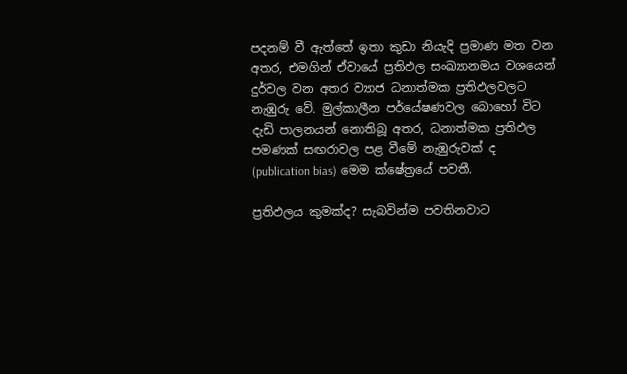පදනම් වී ඇත්තේ ඉතා කුඩා නියැදි ප්‍රමාණ මත වන අතර, එමගින් ඒවායේ ප්‍රතිඵල සංඛ්‍යානමය වශයෙන් දුර්වල වන අතර ව්‍යාජ ධනාත්මක ප්‍රතිඵලවලට නැඹුරු වේ. මුල්කාලීන පර්යේෂණවල බොහෝ විට දැඩි පාලනයන් නොතිබූ අතර, ධනාත්මක ප්‍රතිඵල පමණක් සඟරාවල පළ වීමේ නැඹුරුවක් ද (publication bias) මෙම ක්ෂේත්‍රයේ පවතී.

ප්‍රතිඵලය කුමක්ද? සැබවින්ම පවතිනවාට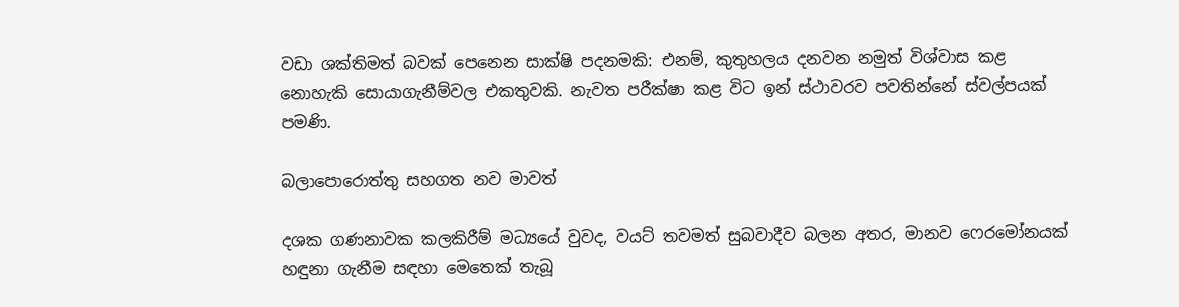වඩා ශක්තිමත් බවක් පෙනෙන සාක්ෂි පදනමකි: එනම්, කුතුහලය දනවන නමුත් විශ්වාස කළ නොහැකි සොයාගැනීම්වල එකතුවකි. නැවත පරීක්ෂා කළ විට ඉන් ස්ථාවරව පවතින්නේ ස්වල්පයක් පමණි.

බලාපොරොත්තු සහගත නව මාවත්

දශක ගණනාවක කලකිරීම් මධ්‍යයේ වුවද, වයට් තවමත් සුබවාදීව බලන අතර, මානව ෆෙරමෝනයක් හඳුනා ගැනීම සඳහා මෙතෙක් තැබූ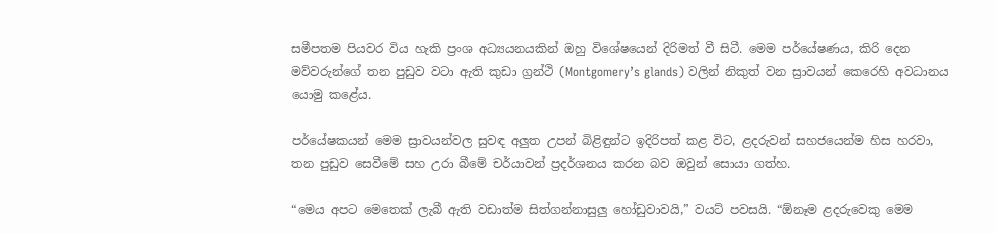සමීපතම පියවර විය හැකි ප්‍රංශ අධ්‍යයනයකින් ඔහු විශේෂයෙන් දිරිමත් වී සිටී. මෙම පර්යේෂණය, කිරි දෙන මව්වරුන්ගේ තන පුඩුව වටා ඇති කුඩා ග්‍රන්ථි (Montgomery’s glands) වලින් නිකුත් වන ස්‍රාවයන් කෙරෙහි අවධානය යොමු කළේය.

පර්යේෂකයන් මෙම ස්‍රාවයන්වල සුවඳ අලුත උපන් බිළිඳුන්ට ඉදිරිපත් කළ විට, ළදරුවන් සහජයෙන්ම හිස හරවා, තන පුඩුව සෙවීමේ සහ උරා බීමේ චර්යාවන් ප්‍රදර්ශනය කරන බව ඔවුන් සොයා ගත්හ.

“මෙය අපට මෙතෙක් ලැබී ඇති වඩාත්ම සිත්ගන්නාසුලු හෝඩුවාවයි,” වයට් පවසයි. “ඕනෑම ළදරුවෙකු මෙම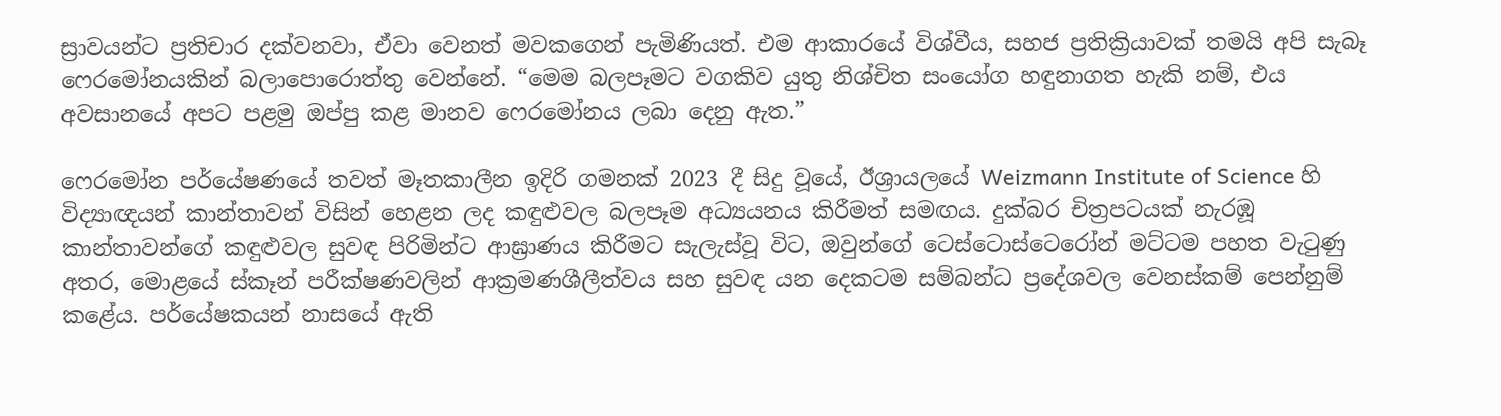ස්‍රාවයන්ට ප්‍රතිචාර දක්වනවා, ඒවා වෙනත් මවකගෙන් පැමිණියත්. එම ආකාරයේ විශ්වීය, සහජ ප්‍රතික්‍රියාවක් තමයි අපි සැබෑ ෆෙරමෝනයකින් බලාපොරොත්තු වෙන්නේ. “මෙම බලපෑමට වගකිව යුතු නිශ්චිත සංයෝග හඳුනාගත හැකි නම්, එය අවසානයේ අපට පළමු ඔප්පු කළ මානව ෆෙරමෝනය ලබා දෙනු ඇත.”

ෆෙරමෝන පර්යේෂණයේ තවත් මෑතකාලීන ඉදිරි ගමනක් 2023 දී සිදු වූයේ, ඊශ්‍රායලයේ Weizmann Institute of Science හි විද්‍යාඥයන් කාන්තාවන් විසින් හෙළන ලද කඳුළුවල බලපෑම අධ්‍යයනය කිරීමත් සමඟය. දුක්බර චිත්‍රපටයක් නැරඹූ කාන්තාවන්ගේ කඳුළුවල සුවඳ පිරිමින්ට ආඝ්‍රාණය කිරීමට සැලැස්වූ විට, ඔවුන්ගේ ටෙස්ටොස්ටෙරෝන් මට්ටම පහත වැටුණු අතර, මොළයේ ස්කෑන් පරීක්ෂණවලින් ආක්‍රමණශීලීත්වය සහ සුවඳ යන දෙකටම සම්බන්ධ ප්‍රදේශවල වෙනස්කම් පෙන්නුම් කළේය. පර්යේෂකයන් නාසයේ ඇති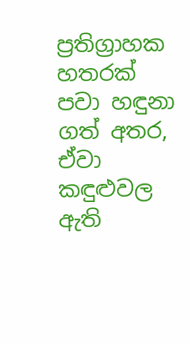ප්‍රතිග්‍රාහක හතරක් පවා හඳුනා ගත් අතර, ඒවා කඳුළුවල ඇති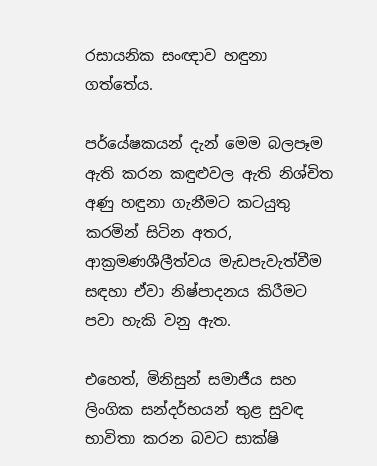රසායනික සංඥාව හඳුනා ගත්තේය.

පර්යේෂකයන් දැන් මෙම බලපෑම ඇති කරන කඳුළුවල ඇති නිශ්චිත අණු හඳුනා ගැනීමට කටයුතු කරමින් සිටින අතර, ආක්‍රමණශීලීත්වය මැඩපැවැත්වීම සඳහා ඒවා නිෂ්පාදනය කිරීමට පවා හැකි වනු ඇත.

එහෙත්, මිනිසුන් සමාජීය සහ ලිංගික සන්දර්භයන් තුළ සුවඳ භාවිතා කරන බවට සාක්ෂි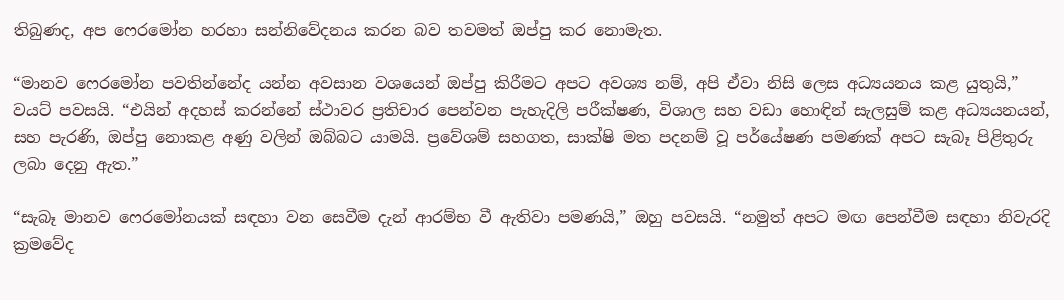තිබුණද, අප ෆෙරමෝන හරහා සන්නිවේදනය කරන බව තවමත් ඔප්පු කර නොමැත.

“මානව ෆෙරමෝන පවතින්නේද යන්න අවසාන වශයෙන් ඔප්පු කිරීමට අපට අවශ්‍ය නම්, අපි ඒවා නිසි ලෙස අධ්‍යයනය කළ යුතුයි,” වයට් පවසයි. “එයින් අදහස් කරන්නේ ස්ථාවර ප්‍රතිචාර පෙන්වන පැහැදිලි පරීක්ෂණ, විශාල සහ වඩා හොඳින් සැලසුම් කළ අධ්‍යයනයන්, සහ පැරණි, ඔප්පු නොකළ අණු වලින් ඔබ්බට යාමයි. ප්‍රවේශම් සහගත, සාක්ෂි මත පදනම් වූ පර්යේෂණ පමණක් අපට සැබෑ පිළිතුරු ලබා දෙනු ඇත.”

“සැබෑ මානව ෆෙරමෝනයක් සඳහා වන සෙවීම දැන් ආරම්භ වී ඇතිවා පමණයි,” ඔහු පවසයි. “නමුත් අපට මඟ පෙන්වීම සඳහා නිවැරදි ක්‍රමවේද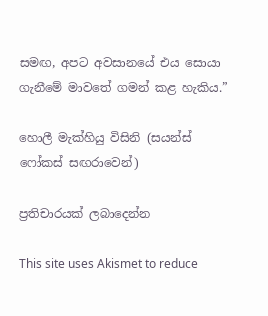සමඟ, අපට අවසානයේ එය සොයා ගැනීමේ මාවතේ ගමන් කළ හැකිය.”

හොලී මැක්හියු විසිනි (සයන්ස් ෆෝකස් සඟරාවෙන්)

ප්‍රතිචාරයක් ලබාදෙන්න

This site uses Akismet to reduce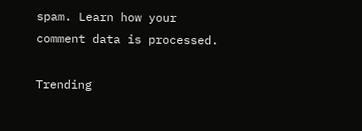spam. Learn how your comment data is processed.

Trending